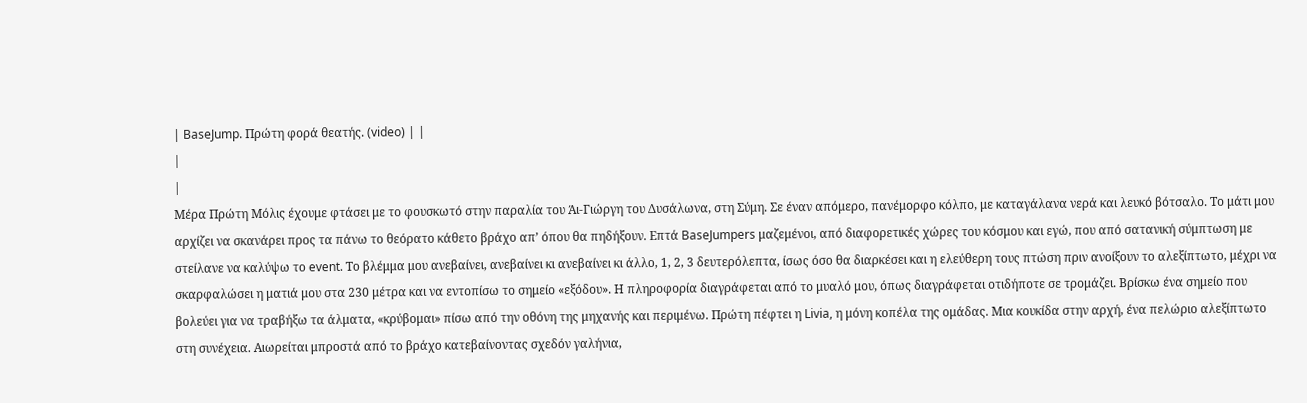| BaseJump. Πρώτη φορά θεατής. (video) | |
|
|
Μέρα Πρώτη Μόλις έχουμε φτάσει με το φουσκωτό στην παραλία του Άι-Γιώργη του Δυσάλωνα, στη Σύμη. Σε έναν απόμερο, πανέμορφο κόλπο, με καταγάλανα νερά και λευκό βότσαλο. Το μάτι μου αρχίζει να σκανάρει προς τα πάνω το θεόρατο κάθετο βράχο απ’ όπου θα πηδήξουν. Επτά BaseJumpers μαζεμένοι, από διαφορετικές χώρες του κόσμου και εγώ, που από σατανική σύμπτωση με στείλανε να καλύψω το event. Το βλέμμα μου ανεβαίνει, ανεβαίνει κι ανεβαίνει κι άλλο, 1, 2, 3 δευτερόλεπτα, ίσως όσο θα διαρκέσει και η ελεύθερη τους πτώση πριν ανοίξουν το αλεξίπτωτο, μέχρι να σκαρφαλώσει η ματιά μου στα 230 μέτρα και να εντοπίσω το σημείο «εξόδου». Η πληροφορία διαγράφεται από το μυαλό μου, όπως διαγράφεται οτιδήποτε σε τρομάζει. Βρίσκω ένα σημείο που βολεύει για να τραβήξω τα άλματα, «κρύβομαι» πίσω από την οθόνη της μηχανής και περιμένω. Πρώτη πέφτει η Livia, η μόνη κοπέλα της ομάδας. Μια κουκίδα στην αρχή, ένα πελώριο αλεξίπτωτο στη συνέχεια. Αιωρείται μπροστά από το βράχο κατεβαίνοντας σχεδόν γαλήνια,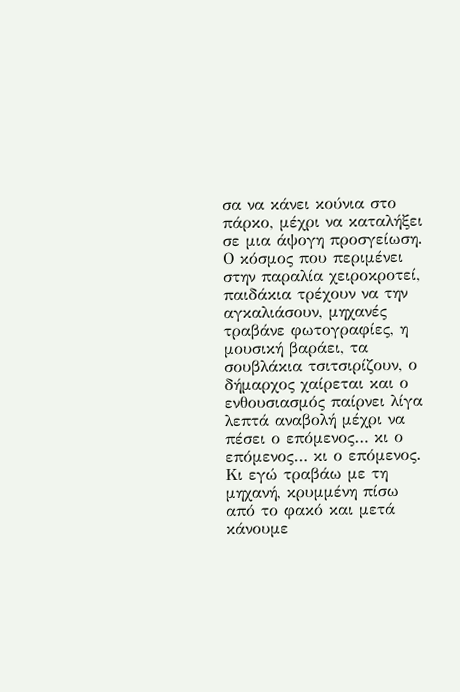σα να κάνει κούνια στο πάρκο, μέχρι να καταλήξει σε μια άψογη προσγείωση. Ο κόσμος που περιμένει στην παραλία χειροκροτεί, παιδάκια τρέχουν να την αγκαλιάσουν, μηχανές τραβάνε φωτογραφίες, η μουσική βαράει, τα σουβλάκια τσιτσιρίζουν, ο δήμαρχος χαίρεται και ο ενθουσιασμός παίρνει λίγα λεπτά αναβολή μέχρι να πέσει ο επόμενος… κι ο επόμενος… κι ο επόμενος. Κι εγώ τραβάω με τη μηχανή, κρυμμένη πίσω από το φακό και μετά κάνουμε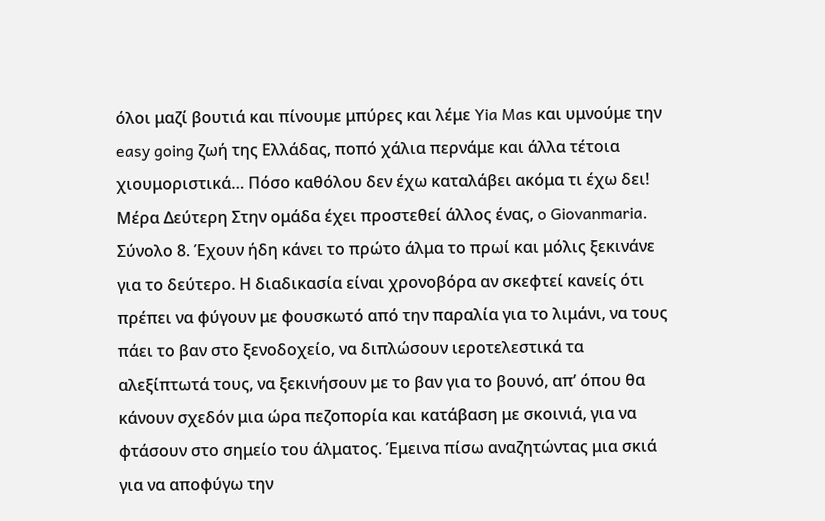όλοι μαζί βουτιά και πίνουμε μπύρες και λέμε Yia Mas και υμνούμε την easy going ζωή της Ελλάδας, ποπό χάλια περνάμε και άλλα τέτοια χιουμοριστικά… Πόσο καθόλου δεν έχω καταλάβει ακόμα τι έχω δει!
Μέρα Δεύτερη Στην ομάδα έχει προστεθεί άλλος ένας, o Giovanmaria. Σύνολο 8. Έχουν ήδη κάνει το πρώτο άλμα το πρωί και μόλις ξεκινάνε για το δεύτερο. Η διαδικασία είναι χρονοβόρα αν σκεφτεί κανείς ότι πρέπει να φύγουν με φουσκωτό από την παραλία για το λιμάνι, να τους πάει το βαν στο ξενοδοχείο, να διπλώσουν ιεροτελεστικά τα αλεξίπτωτά τους, να ξεκινήσουν με το βαν για το βουνό, απ’ όπου θα κάνουν σχεδόν μια ώρα πεζοπορία και κατάβαση με σκοινιά, για να φτάσουν στο σημείο του άλματος. Έμεινα πίσω αναζητώντας μια σκιά για να αποφύγω την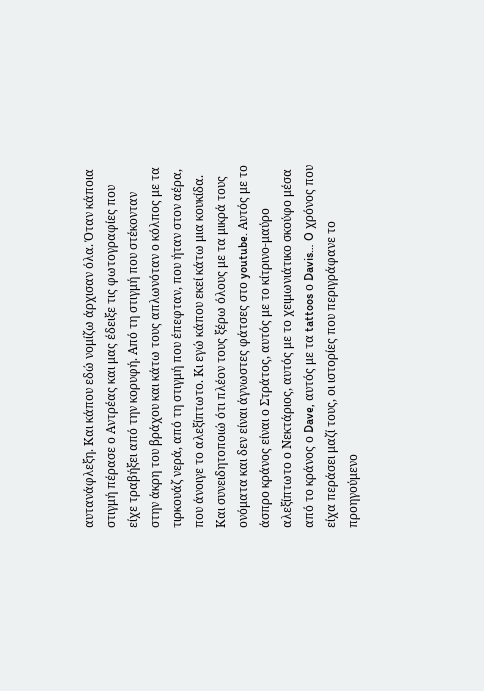αυτανάφλεξη. Και κάπου εδώ νομίζω άρχισαν όλα. Όταν κάποια στιγμή πέρασε ο Αντρέας και μας έδειξε τις φωτογραφίες που είχε τραβήξει από την κορυφή. Από τη στιγμή που στέκονταν στην άκρη του βράχου και κάτω τους απλωνόταν ο κόλπος με τα τιρκουάζ νερά, από τη στιγμή που έπεφταν, που ήταν στον αέρα, που άνοιγε το αλεξίπτωτο. Κι εγώ κάπου εκεί κάτω μια κουκίδα. Και συνειδητοποιώ ότι πλέον τους ξέρω όλους με τα μικρά τους ονόματα και δεν είναι άγνωστες φάτσες στο youtube. Αυτός με το άσπρο κράνος είναι ο Στράτος, αυτός με το κίτρινο-μαύρο αλεξίπτωτο ο Νεκτάριος, αυτός με το χειμωνιάτικο σκούφο μέσα από το κράνος ο Dave, αυτός με τα tattoos ο Davis… O χρόνος που είχα περάσει μαζί τους, οι ιστορίες που περιγράφανε το προηγούμενο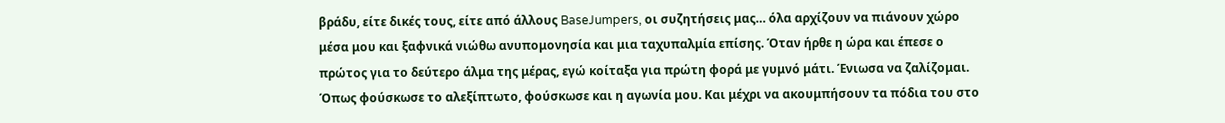βράδυ, είτε δικές τους, είτε από άλλους BaseJumpers, οι συζητήσεις μας… όλα αρχίζουν να πιάνουν χώρο μέσα μου και ξαφνικά νιώθω ανυπομονησία και μια ταχυπαλμία επίσης. Όταν ήρθε η ώρα και έπεσε ο πρώτος για το δεύτερο άλμα της μέρας, εγώ κοίταξα για πρώτη φορά με γυμνό μάτι. Ένιωσα να ζαλίζομαι. Όπως φούσκωσε το αλεξίπτωτο, φούσκωσε και η αγωνία μου. Και μέχρι να ακουμπήσουν τα πόδια του στο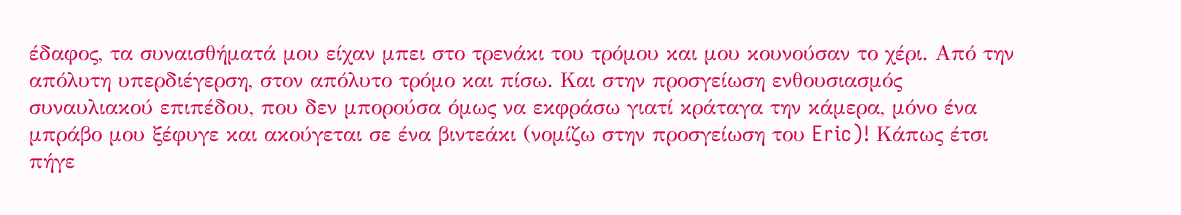έδαφος, τα συναισθήματά μου είχαν μπει στο τρενάκι του τρόμου και μου κουνούσαν το χέρι. Από την απόλυτη υπερδιέγερση, στον απόλυτο τρόμο και πίσω. Και στην προσγείωση ενθουσιασμός συναυλιακού επιπέδου, που δεν μπορούσα όμως να εκφράσω γιατί κράταγα την κάμερα, μόνο ένα μπράβο μου ξέφυγε και ακούγεται σε ένα βιντεάκι (νομίζω στην προσγείωση του Eric)! Κάπως έτσι πήγε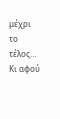μέχρι το τέλος… Κι αφού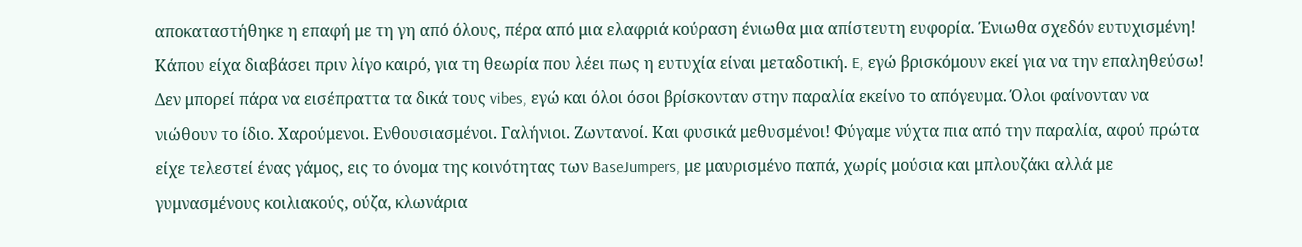αποκαταστήθηκε η επαφή με τη γη από όλους, πέρα από μια ελαφριά κούραση ένιωθα μια απίστευτη ευφορία. Ένιωθα σχεδόν ευτυχισμένη! Κάπου είχα διαβάσει πριν λίγο καιρό, για τη θεωρία που λέει πως η ευτυχία είναι μεταδοτική. E, εγώ βρισκόμουν εκεί για να την επαληθεύσω! Δεν μπορεί πάρα να εισέπραττα τα δικά τους vibes, εγώ και όλοι όσοι βρίσκονταν στην παραλία εκείνο το απόγευμα. Όλοι φαίνονταν να νιώθουν το ίδιο. Χαρούμενοι. Ενθουσιασμένοι. Γαλήνιοι. Ζωντανοί. Και φυσικά μεθυσμένοι! Φύγαμε νύχτα πια από την παραλία, αφού πρώτα είχε τελεστεί ένας γάμος, εις το όνομα της κοινότητας των BaseJumpers, με μαυρισμένο παπά, χωρίς μούσια και μπλουζάκι αλλά με γυμνασμένους κοιλιακούς, ούζα, κλωνάρια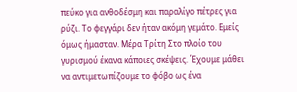πεύκο για ανθοδέσμη και παραλίγο πέτρες για ρύζι. Το φεγγάρι δεν ήταν ακόμη γεμάτο. Εμείς όμως ήμασταν. Μέρα Τρίτη Στο πλοίο του γυρισμού έκανα κάποιες σκέψεις. Έχουμε μάθει να αντιμετωπίζουμε το φόβο ως ένα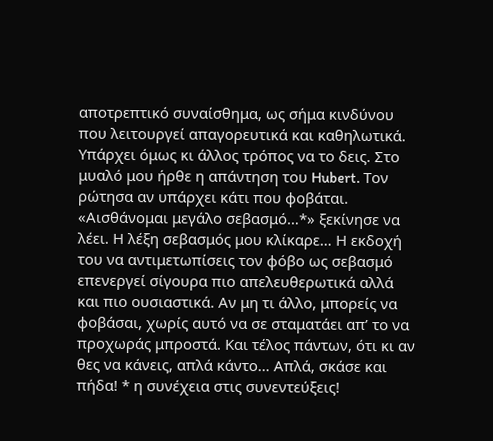αποτρεπτικό συναίσθημα, ως σήμα κινδύνου που λειτουργεί απαγορευτικά και καθηλωτικά. Υπάρχει όμως κι άλλος τρόπος να το δεις. Στο μυαλό μου ήρθε η απάντηση του Hubert. Τον ρώτησα αν υπάρχει κάτι που φοβάται. «Αισθάνομαι μεγάλο σεβασμό…*» ξεκίνησε να λέει. Η λέξη σεβασμός μου κλίκαρε… Η εκδοχή του να αντιμετωπίσεις τον φόβο ως σεβασμό επενεργεί σίγουρα πιο απελευθερωτικά αλλά και πιο ουσιαστικά. Αν μη τι άλλο, μπορείς να φοβάσαι, χωρίς αυτό να σε σταματάει απ’ το να προχωράς μπροστά. Και τέλος πάντων, ότι κι αν θες να κάνεις, απλά κάντο… Απλά, σκάσε και πήδα! * η συνέχεια στις συνεντεύξεις!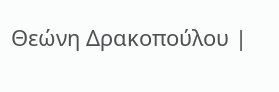Θεώνη Δρακοπούλου |